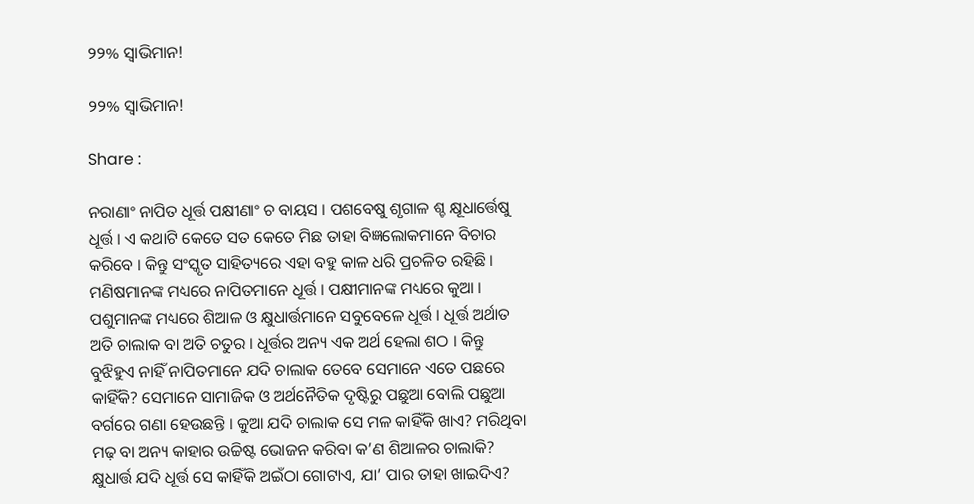୨୨% ସ୍ୱାଭିମାନ!

୨୨% ସ୍ୱାଭିମାନ!

Share :

ନରାଣାଂ ନାପିତ ଧୂର୍ତ୍ତ ପକ୍ଷୀଣାଂ ଚ ବାୟସ । ପଶବେଷୁ ଶୃଗାଳ ଶ୍ଚ କ୍ଷୂଧାର୍ତ୍ତେଷୁ ଧୂର୍ତ୍ତ । ଏ କଥାଟି କେତେ ସତ କେତେ ମିଛ ତାହା ବିଜ୍ଞଲୋକମାନେ ବିଚାର କରିବେ । କିନ୍ତୁ ସଂସ୍କୃତ ସାହିତ୍ୟରେ ଏହା ବହୁ କାଳ ଧରି ପ୍ରଚଳିତ ରହିଛି । ମଣିଷମାନଙ୍କ ମଧ୍ୟରେ ନାପିତମାନେ ଧୂର୍ତ୍ତ । ପକ୍ଷୀମାନଙ୍କ ମଧ୍ୟରେ କୁଆ । ପଶୁମାନଙ୍କ ମଧ୍ୟରେ ଶିଆଳ ଓ କ୍ଷୁଧାର୍ତ୍ତମାନେ ସବୁବେଳେ ଧୂର୍ତ୍ତ । ଧୂର୍ତ୍ତ ଅର୍ଥାତ ଅତି ଚାଲାକ ବା ଅତି ଚତୁର । ଧୂର୍ତ୍ତର ଅନ୍ୟ ଏକ ଅର୍ଥ ହେଲା ଶଠ । କିନ୍ତୁ ବୁଝିହୁଏ ନାହିଁ ନାପିତମାନେ ଯଦି ଚାଲାକ ତେବେ ସେମାନେ ଏତେ ପଛରେ କାହିଁକି? ସେମାନେ ସାମାଜିକ ଓ ଅର୍ଥନୈତିକ ଦୃଷ୍ଟିରୁ ପଛୁଆ ବୋଲି ପଛୁଆ ବର୍ଗରେ ଗଣା ହେଉଛନ୍ତି । କୁଆ ଯଦି ଚାଲାକ ସେ ମଳ କାହିଁକି ଖାଏ? ମରିଥିବା ମଢ଼ ବା ଅନ୍ୟ କାହାର ଉଚ୍ଚିଷ୍ଟ ଭୋଜନ କରିବା କ’ଣ ଶିଆଳର ଚାଲାକି? କ୍ଷୁଧାର୍ତ୍ତ ଯଦି ଧୂର୍ତ୍ତ ସେ କାହିଁକି ଅଇଁଠା ଗୋଟାଏ, ଯା’ ପାର ତାହା ଖାଇଦିଏ?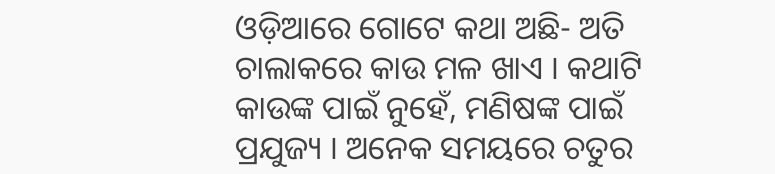ଓଡ଼ିଆରେ ଗୋଟେ କଥା ଅଛି- ଅତି ଚାଲାକରେ କାଉ ମଳ ଖାଏ । କଥାଟି କାଉଙ୍କ ପାଇଁ ନୁହେଁ, ମଣିଷଙ୍କ ପାଇଁ ପ୍ରଯୁଜ୍ୟ । ଅନେକ ସମୟରେ ଚତୁର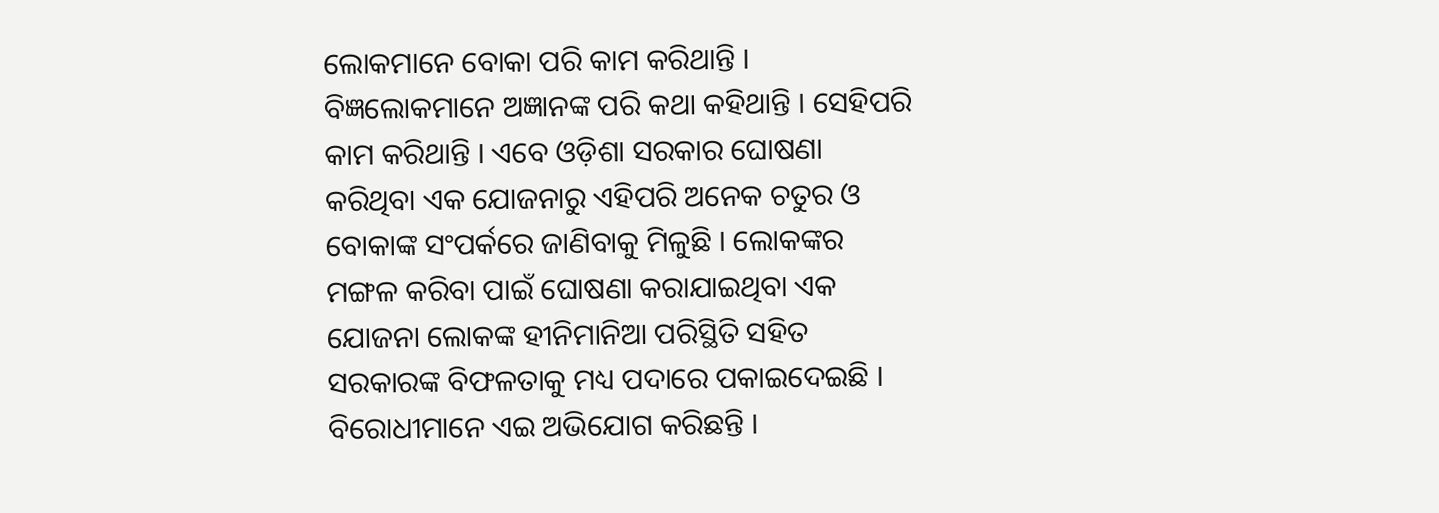ଲୋକମାନେ ବୋକା ପରି କାମ କରିଥାନ୍ତି । ବିଜ୍ଞଲୋକମାନେ ଅଜ୍ଞାନଙ୍କ ପରି କଥା କହିଥାନ୍ତି । ସେହିପରି କାମ କରିଥାନ୍ତି । ଏବେ ଓଡ଼ିଶା ସରକାର ଘୋଷଣା କରିଥିବା ଏକ ଯୋଜନାରୁ ଏହିପରି ଅନେକ ଚତୁର ଓ ବୋକାଙ୍କ ସଂପର୍କରେ ଜାଣିବାକୁ ମିଳୁଛି । ଲୋକଙ୍କର ମଙ୍ଗଳ କରିବା ପାଇଁ ଘୋଷଣା କରାଯାଇଥିବା ଏକ ଯୋଜନା ଲୋକଙ୍କ ହୀନିମାନିଆ ପରିସ୍ଥିତି ସହିତ ସରକାରଙ୍କ ବିଫଳତାକୁ ମଧ୍ୟ ପଦାରେ ପକାଇଦେଇଛି । ବିରୋଧୀମାନେ ଏଇ ଅଭିଯୋଗ କରିଛନ୍ତି ।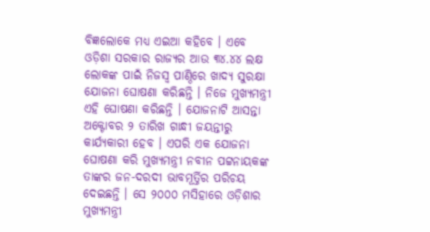ବିଜ୍ଞଲୋକେ ମଧ୍ୟ ଏଇଆ କହିବେ । ଏବେ ଓଡ଼ିଶା ସରକାର ରାଜ୍ୟର ଆଉ ୩୪.୪୪ ଲକ୍ଷ ଲୋକଙ୍କ ପାଇଁ ନିଜସ୍ୱ ପାଣ୍ଠିରେ ଖାଦ୍ୟ ସୁରକ୍ଷା ଯୋଜନା ଘୋଷଣା କରିଛନ୍ତି । ନିଜେ ମୁଖ୍ୟମନ୍ତ୍ରୀ ଏହି ଘୋଷଣା କରିଛନ୍ତି । ଯୋଜନାଟି ଆସନ୍ତା ଅକ୍ଟୋବର ୨ ତାରିଖ ଗାନ୍ଧୀ ଜୟନ୍ତୀରୁ କାର୍ଯ୍ୟକାରୀ ହେବ । ଏପରି ଏକ ଯୋଜନା ଘୋଷଣା କରି ମୁଖ୍ୟମନ୍ତ୍ରୀ ନବୀନ ପଟ୍ଟନାୟକଙ୍କ ତାଙ୍କର ଜନ-ଦରଦୀ ଭାବମୂର୍ତ୍ତିର ପରିଚୟ ଦେଇଛନ୍ତି । ସେ ୨୦୦୦ ମସିହାରେ ଓଡ଼ିଶାର ମୁଖ୍ୟମନ୍ତ୍ରୀ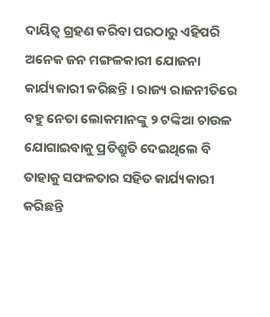ଦାୟିତ୍ୱ ଗ୍ରହଣ କରିବା ପରଠାରୁ ଏହିପରି ଅନେକ ଜନ ମଙ୍ଗଳକାରୀ ଯୋଜନା କାର୍ଯ୍ୟକାରୀ କରିଛନ୍ତି । ରାଜ୍ୟ ରାଜନୀତିରେ ବହୁ ନେତା ଲୋକମାନଙ୍କୁ ୨ ଟଙ୍କିଆ ଚାଉଳ ଯୋଗାଇବାକୁ ପ୍ରତିଶ୍ରୁତି ଦେଇଥିଲେ ବି ତାହାକୁ ସଫଳତାର ସହିତ କାର୍ଯ୍ୟକାରୀ କରିଛନ୍ତି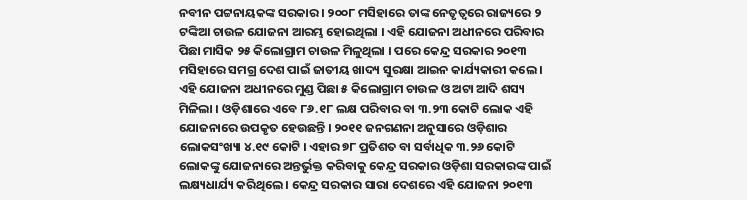ନବୀନ ପଟ୍ଟନାୟକଙ୍କ ସରକାର । ୨୦୦୮ ମସିହାରେ ତାଙ୍କ ନେତୃତ୍ୱରେ ରାଜ୍ୟରେ ୨ ଟଙ୍କିଆ ଚାଉଳ ଯୋଜନା ଆରମ୍ଭ ହୋଇଥିଲା । ଏହି ଯୋଜନା ଅଧୀନରେ ପରିବାର ପିଛା ମାସିକ ୨୫ କିଲୋଗ୍ରାମ ଚାଉଳ ମିଳୁଥିଲା । ପରେ କେନ୍ଦ୍ର ସରକାର ୨୦୧୩ ମସିହାରେ ସମଗ୍ର ଦେଶ ପାଇଁ ଜାତୀୟ ଖାଦ୍ୟ ସୁରକ୍ଷା ଆଇନ କାର୍ଯ୍ୟକାରୀ କଲେ । ଏହି ଯୋଜନା ଅଧୀନରେ ମୁଣ୍ଡ ପିଛା ୫ କିଲୋଗ୍ରାମ ଚାଉଳ ଓ ଅଟା ଆଦି ଶସ୍ୟ ମିଳିଲା । ଓଡ଼ିଶାରେ ଏବେ ୮୬.୧୮ ଲକ୍ଷ ପରିବାର ବା ୩.୨୩ କୋଟି ଲୋକ ଏହି ଯୋଜନାରେ ଉପକୃତ ହେଉଛନ୍ତି । ୨୦୧୧ ଜନଗଣନା ଅନୁସାରେ ଓଡ଼ିଶାର ଲୋକସଂଖ୍ୟା ୪.୧୯ କୋଟି । ଏହାର ୭୮ ପ୍ରତିଶତ ବା ସର୍ବାଧିକ ୩.୨୬ କୋଟି ଲୋକଙ୍କୁ ଯୋଜନାରେ ଅନ୍ତର୍ଭୁକ୍ତ କରିବାକୁ କେନ୍ଦ୍ର ସରକାର ଓଡ଼ିଶା ସରକାରଙ୍କ ପାଇଁ ଲକ୍ଷ୍ୟଧାର୍ଯ୍ୟ କରିଥିଲେ । କେନ୍ଦ୍ର ସରକାର ସାରା ଦେଶରେ ଏହି ଯୋଜନା ୨୦୧୩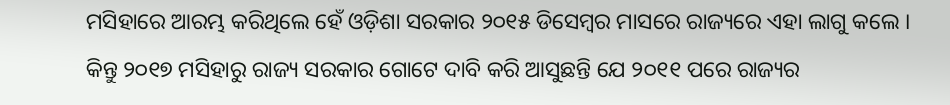ମସିହାରେ ଆରମ୍ଭ କରିଥିଲେ ହେଁ ଓଡ଼ିଶା ସରକାର ୨୦୧୫ ଡିସେମ୍ବର ମାସରେ ରାଜ୍ୟରେ ଏହା ଲାଗୁ କଲେ । କିନ୍ତୁ ୨୦୧୭ ମସିହାରୁ ରାଜ୍ୟ ସରକାର ଗୋଟେ ଦାବି କରି ଆସୁଛନ୍ତି ଯେ ୨୦୧୧ ପରେ ରାଜ୍ୟର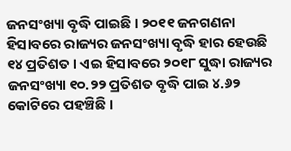ଜନସଂଖ୍ୟା ବୃଦ୍ଧି ପାଇଛି । ୨୦୧୧ ଜନଗଣନା ହିସାବରେ ରାଜ୍ୟର ଜନସଂଖ୍ୟା ବୃଦ୍ଧି ହାର ହେଉଛି ୧୪ ପ୍ରତିଶତ । ଏଇ ହିସାବରେ ୨୦୧୮ ସୁଦ୍ଧା ରାଜ୍ୟର ଜନସଂଖ୍ୟା ୧୦.୨୨ ପ୍ରତିଶତ ବୃଦ୍ଧି ପାଇ ୪.୬୨ କୋଟିରେ ପହଞ୍ଚିଛି ।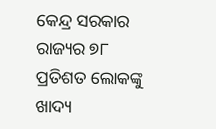କେନ୍ଦ୍ର ସରକାର ରାଜ୍ୟର ୭୮ ପ୍ରତିଶତ ଲୋକଙ୍କୁ ଖାଦ୍ୟ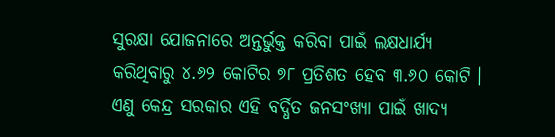ସୁରକ୍ଷା ଯୋଜନାରେ ଅନ୍ତର୍ଭୁକ୍ତ କରିବା ପାଇଁ ଲକ୍ଷଧାର୍ଯ୍ୟ କରିଥିବାରୁ ୪.୬୨ କୋଟିର ୭୮ ପ୍ରତିଶତ ହେବ ୩.୬୦ କୋଟି । ଏଣୁ କେନ୍ଦ୍ର ସରକାର ଏହି ବର୍ଦ୍ଧିତ ଜନସଂଖ୍ୟା ପାଇଁ ଖାଦ୍ୟ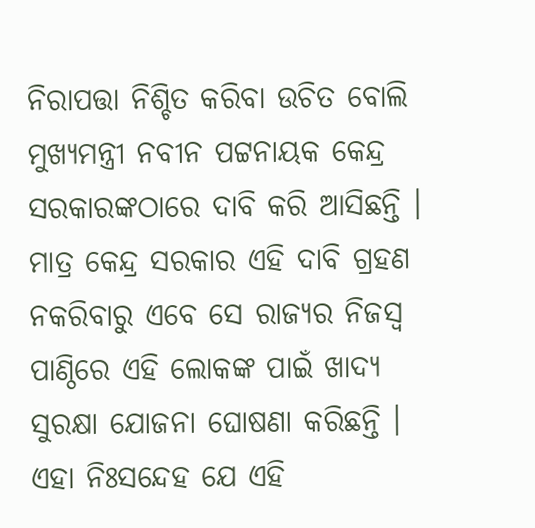ନିରାପତ୍ତା ନିଶ୍ଚିତ କରିବା ଉଚିତ ବୋଲି ମୁଖ୍ୟମନ୍ତ୍ରୀ ନବୀନ ପଟ୍ଟନାୟକ କେନ୍ଦ୍ର ସରକାରଙ୍କଠାରେ ଦାବି କରି ଆସିଛନ୍ତି । ମାତ୍ର କେନ୍ଦ୍ର ସରକାର ଏହି ଦାବି ଗ୍ରହଣ ନକରିବାରୁ ଏବେ ସେ ରାଜ୍ୟର ନିଜସ୍ୱ ପାଣ୍ଠିରେ ଏହି ଲୋକଙ୍କ ପାଇଁ ଖାଦ୍ୟ ସୁରକ୍ଷା ଯୋଜନା ଘୋଷଣା କରିଛନ୍ତି । ଏହା ନିଃସନ୍ଦେହ ଯେ ଏହି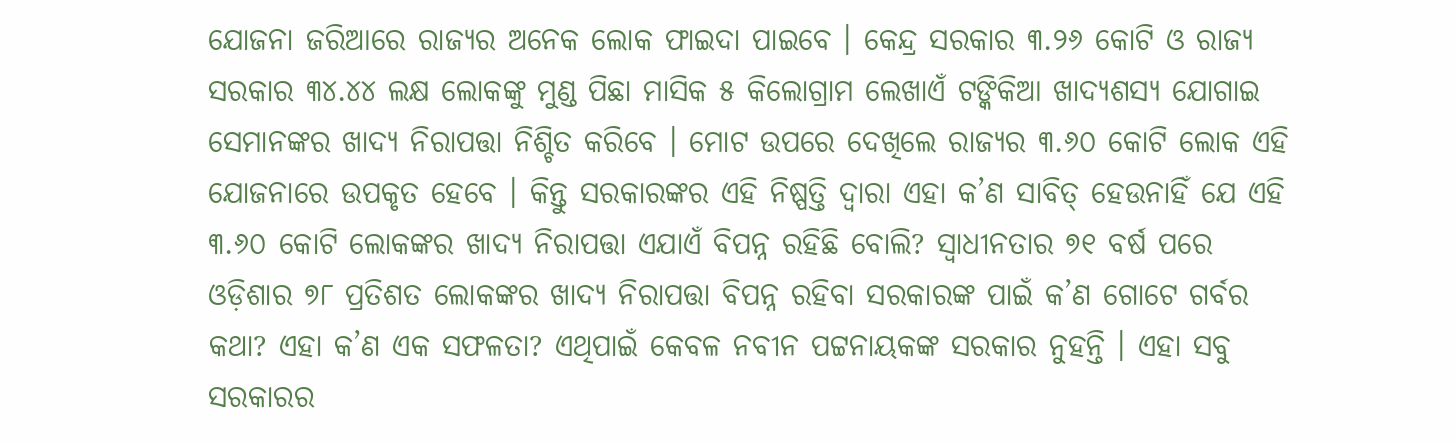ଯୋଜନା ଜରିଆରେ ରାଜ୍ୟର ଅନେକ ଲୋକ ଫାଇଦା ପାଇବେ । କେନ୍ଦ୍ର ସରକାର ୩.୨୬ କୋଟି ଓ ରାଜ୍ୟ ସରକାର ୩୪.୪୪ ଲକ୍ଷ ଲୋକଙ୍କୁ ମୁଣ୍ଡ ପିଛା ମାସିକ ୫ କିଲୋଗ୍ରାମ ଲେଖାଏଁ ଟଙ୍କିକିଆ ଖାଦ୍ୟଶସ୍ୟ ଯୋଗାଇ ସେମାନଙ୍କର ଖାଦ୍ୟ ନିରାପତ୍ତା ନିଶ୍ଚିତ କରିବେ । ମୋଟ ଉପରେ ଦେଖିଲେ ରାଜ୍ୟର ୩.୬୦ କୋଟି ଲୋକ ଏହି ଯୋଜନାରେ ଉପକୃତ ହେବେ । କିନ୍ତୁ ସରକାରଙ୍କର ଏହି ନିଷ୍ପତ୍ତି ଦ୍ୱାରା ଏହା କ’ଣ ସାବିତ୍ ହେଉନାହିଁ ଯେ ଏହି ୩.୬୦ କୋଟି ଲୋକଙ୍କର ଖାଦ୍ୟ ନିରାପତ୍ତା ଏଯାଏଁ ବିପନ୍ନ ରହିଛି ବୋଲି? ସ୍ୱାଧୀନତାର ୭୧ ବର୍ଷ ପରେ ଓଡ଼ିଶାର ୭୮ ପ୍ରତିଶତ ଲୋକଙ୍କର ଖାଦ୍ୟ ନିରାପତ୍ତା ବିପନ୍ନ ରହିବା ସରକାରଙ୍କ ପାଇଁ କ’ଣ ଗୋଟେ ଗର୍ବର କଥା? ଏହା କ’ଣ ଏକ ସଫଳତା? ଏଥିପାଇଁ କେବଳ ନବୀନ ପଟ୍ଟନାୟକଙ୍କ ସରକାର ନୁହନ୍ତି । ଏହା ସବୁ ସରକାରର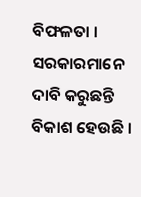ବିଫଳତା । ସରକାରମାନେ ଦାବି କରୁଛନ୍ତି ବିକାଶ ହେଉଛି ।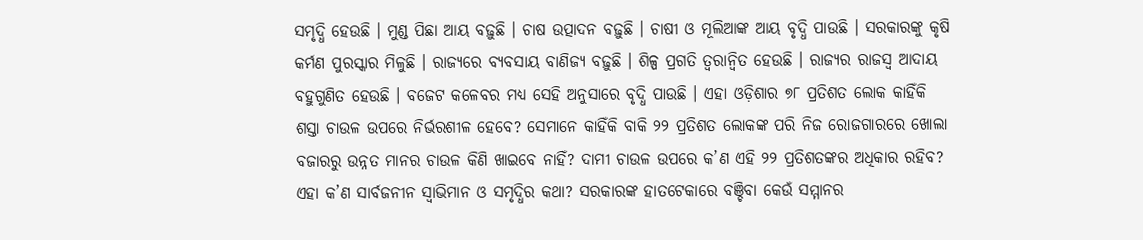ସମୃଦ୍ଧି ହେଉଛି । ମୁଣ୍ଡ ପିଛା ଆୟ ବଢ଼ୁଛି । ଚାଷ ଉତ୍ପାଦନ ବଢ଼ୁଛି । ଚାଷୀ ଓ ମୂଲିଆଙ୍କ ଆୟ ବୃଦ୍ଧି ପାଉଛି । ସରକାରଙ୍କୁ କୃଷି କର୍ମଣ ପୁରସ୍କାର ମିଳୁଛି । ରାଜ୍ୟରେ ବ୍ୟବସାୟ ବାଣିଜ୍ୟ ବଢ଼ୁଛି । ଶିଳ୍ପ ପ୍ରଗତି ତ୍ୱରାନ୍ୱିତ ହେଉଛି । ରାଜ୍ୟର ରାଜସ୍ୱ ଆଦାୟ ବହୁଗୁଣିତ ହେଉଛି । ବଜେଟ କଳେବର ମଧ୍ୟ ସେହି ଅନୁସାରେ ବୃଦ୍ଧି ପାଉଛି । ଏହା ଓଡ଼ିଶାର ୭୮ ପ୍ରତିଶତ ଲୋକ କାହିଁକି ଶସ୍ତା ଚାଉଳ ଉପରେ ନିର୍ଭରଶୀଳ ହେବେ? ସେମାନେ କାହିଁକି ବାକି ୨୨ ପ୍ରତିଶତ ଲୋକଙ୍କ ପରି ନିଜ ରୋଜଗାରରେ ଖୋଲା ବଜାରରୁ ଉନ୍ନତ ମାନର ଚାଉଳ କିଣି ଖାଇବେ ନାହିଁ? ଦାମୀ ଚାଉଳ ଉପରେ କ’ଣ ଏହି ୨୨ ପ୍ରତିଶତଙ୍କର ଅଧିକାର ରହିବ? ଏହା କ’ଣ ସାର୍ବଜନୀନ ସ୍ୱାଭିମାନ ଓ ସମୃଦ୍ଧିର କଥା? ସରକାରଙ୍କ ହାତଟେକାରେ ବଞ୍ଚିବା କେଉଁ ସମ୍ମାନର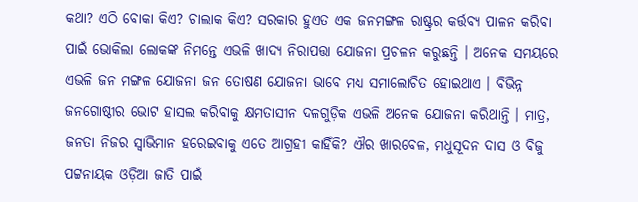କଥା? ଏଠି ବୋକା କିଏ? ଚାଲାକ କିଏ? ସରକାର ହୁଏତ ଏକ ଜନମଙ୍ଗଳ ରାଷ୍ଟ୍ରର କର୍ତ୍ତବ୍ୟ ପାଳନ କରିବା ପାଇଁ ଭୋକିଲା ଲୋକଙ୍କ ନିମନ୍ତେ ଏଭଳି ଖାଦ୍ୟ ନିରାପତ୍ତା ଯୋଜନା ପ୍ରଚଳନ କରୁଛନ୍ତି । ଅନେକ ସମୟରେ ଏଭଳି ଜନ ମଙ୍ଗଳ ଯୋଜନା ଜନ ତୋଷଣ ଯୋଜନା ଭାବେ ମଧ୍ୟ ସମାଲୋଚିତ ହୋଇଥାଏ । ବିଭିନ୍ନ ଜନଗୋଷ୍ଠୀର ଭୋଟ ହାସଲ କରିବାକୁ କ୍ଷମତାସୀନ ଦଳଗୁଡ଼ିକ ଏଭଳି ଅନେକ ଯୋଜନା କରିଥାନ୍ତି । ମାତ୍ର, ଜନତା ନିଜର ସ୍ୱାଭିମାନ ହରେଇବାକୁ ଏତେ ଆଗ୍ରହୀ କାହିଁକି? ଐର ଖାରବେଳ, ମଧୁସୂଦନ ଦାସ ଓ ବିଜୁ ପଟ୍ଟନାୟକ ଓଡ଼ିଆ ଜାତି ପାଇଁ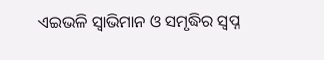ଏଇଭଳି ସ୍ୱାଭିମାନ ଓ ସମୃଦ୍ଧିର ସ୍ୱପ୍ନ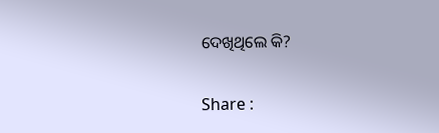ଦେଖିଥିଲେ କି?

Share :